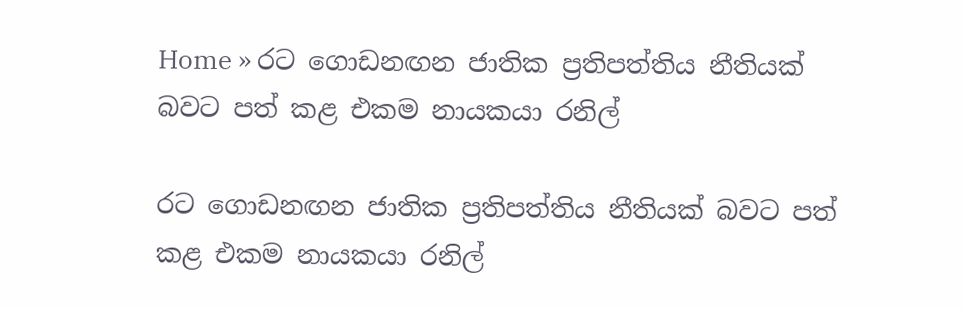Home » රට ගොඩනඟන ජාතික ප්‍රතිපත්තිය නීතියක් බවට පත් කළ එකම නායකයා රනිල්

රට ගොඩනඟන ජාතික ප්‍රතිපත්තිය නීතියක් බවට පත් කළ එකම නායකයා රනිල්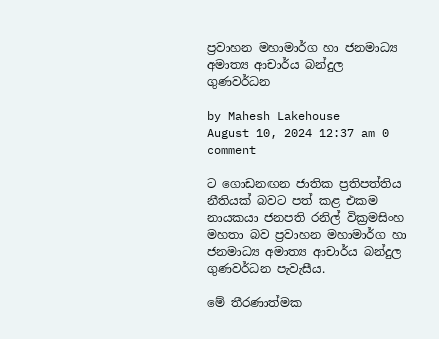ප්‍රවාහන මහාමාර්ග හා ජනමාධ්‍ය අමාත්‍ය ආචාර්ය බන්දුල ගුණවර්ධන

by Mahesh Lakehouse
August 10, 2024 12:37 am 0 comment

ට ගොඩනඟන ජාතික ප්‍රතිපත්තිය නීතියක් බවට පත් කළ එකම නායකයා ජනපති රනිල් වික්‍රමසිංහ මහතා බව ප්‍රවාහන මහාමාර්ග හා ජනමාධ්‍ය අමාත්‍ය ආචාර්ය බන්දුල ගුණවර්ධන පැවැසීය.

මේ තීරණාත්මක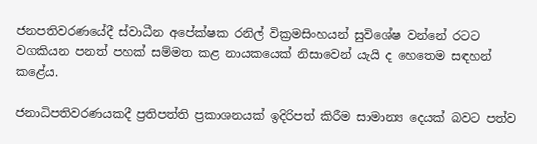ජනපතිවරණයේදී ස්වාධීන අපේක්ෂක රනිල් වික්‍රමසිංහයන් සුවිශේෂ වන්නේ රටට වගකියන පනත් පහක් සම්මත කළ නායකයෙක් නිසාවෙන් යැයි ද හෙතෙම සඳහන් කළේය.

ජනාධිපතිවරණයකදී ප්‍රතිපත්ති ප්‍රකාශනයක් ඉදිරිපත් කිරීම සාමාන්‍ය දෙයක් බවට පත්ව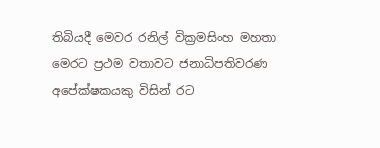තිබියදී මෙවර රනිල් වික්‍රමසිංහ මහතා මෙරට ප්‍රථම වතාවට ජනාධිපතිවරණ අපේක්ෂකයකු විසින් රට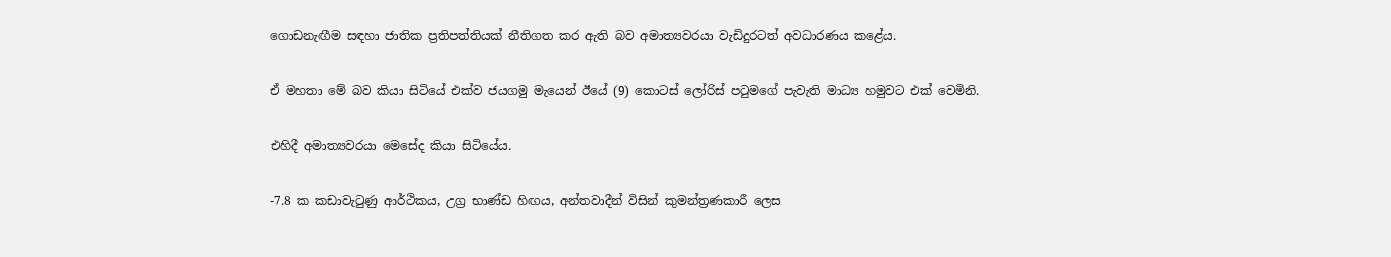ගොඩනැඟීම සඳහා ජාතික ප්‍රතිපත්තියක් නීතිගත කර ඇති බව අමාත්‍යවරයා වැඩිදුරටත් අවධාරණය කළේය.

ඒ මහතා මේ බව කියා සිටියේ එක්ව ජයගමු මැයෙන් ඊයේ (9) කොටස් ලෝරිස් පටුමගේ පැවැති මාධ්‍ය හමුවට එක් වෙමිනි.

එහිදී අමාත්‍යවරයා මෙසේද කියා සිටියේය.

-7.8 ක කඩාවැටුණු ආර්ථිකය, උග්‍ර භාණ්ඩ හිඟය, අන්තවාදීන් විසින් කුමන්ත්‍රණකාරී ලෙස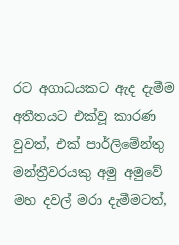රට අගාධයකට ඇද දැමීම අතීතයට එක්වූ කාරණ වුවත්, එක් පාර්ලිමේන්තු මන්ත්‍රීවරයකු අමු අමුවේ මහ දවල් මරා දැමීමටත්,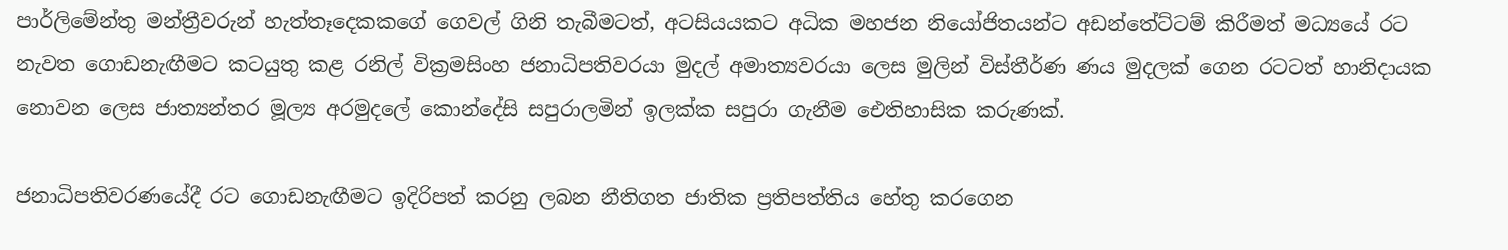පාර්ලිමේන්තු මන්ත්‍රීවරුන් හැත්තෑදෙකකගේ ගෙවල් ගිනි තැබීමටත්, අටසියයකට අධික මහජන නියෝජිතයන්ට අඩන්තේට්ටම් කිරීමත් මධ්‍යයේ රට නැවත ගොඩනැඟීමට කටයුතු කළ රනිල් වික්‍රමසිංහ ජනාධිපතිවරයා මුදල් අමාත්‍යවරයා ලෙස මුලින් විස්තීර්ණ ණය මුදලක් ගෙන රටටත් හානිදායක නොවන ලෙස ජාත්‍යන්තර මූල්‍ය අරමුදලේ කොන්දේසි සපුරාලමින් ඉලක්ක සපුරා ගැනීම ඓතිහාසික කරුණක්.

ජනාධිපතිවරණයේදී රට ගොඩනැඟීමට ඉදිරිපත් කරනු ලබන නීතිගත ජාතික ප්‍රතිපත්තිය හේතු කරගෙන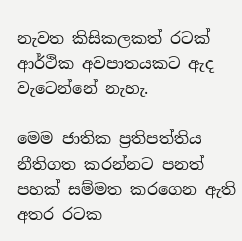නැවත කිසිකලකත් රටක් ආර්ථික අවපාතයකට ඇද වැටෙන්නේ නැහැ.

මෙම ජාතික ප්‍රතිපත්තිය නීතිගත කරන්නට පනත් පහක් සම්මත කරගෙන ඇති අතර රටක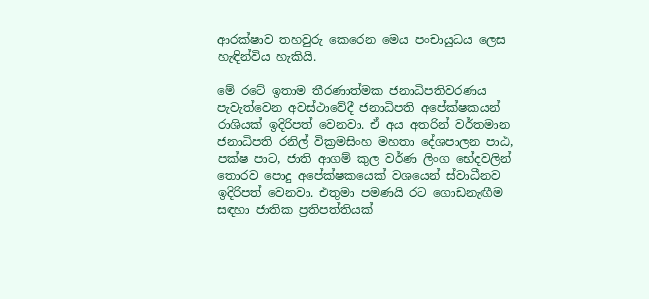ආරක්ෂාව තහවුරු කෙරෙන මෙය පංචායුධය ලෙස හැඳින්විය හැකියි.

මේ රටේ ඉතාම තීරණාත්මක ජනාධිපතිවරණය පැවැත්වෙන අවස්ථාවේදී ජනාධිපති අපේක්ෂකයන් රාශියක් ඉදිරිපත් වෙනවා. ඒ අය අතරින් වර්තමාන ජනාධිපති රනිල් වික්‍රමසිංහ මහතා දේශපාලන පාඨ, පක්ෂ පාට, ජාති ආගම් කුල වර්ණ ලිංග භේදවලින් තොරව පොදු අපේක්ෂකයෙක් වශයෙන් ස්වාධීනව ඉදිරිපත් වෙනවා. එතුමා පමණයි රට ගොඩනැඟීම සඳහා ජාතික ප්‍රතිපත්තියක්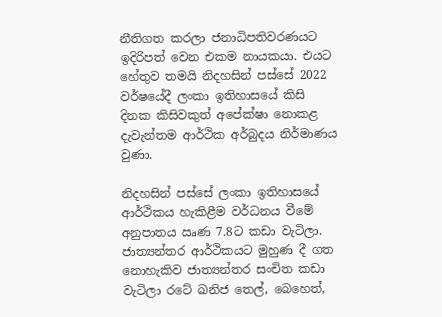නීතිගත කරලා ජනාධිපතිවරණයට ඉදිරිපත් වෙන එකම නායකයා. එයට හේතුව තමයි නිදහසින් පස්සේ 2022 වර්ෂයේදී ලංකා ඉතිහාසයේ කිසි දිනක කිසිවකුත් අපේක්ෂා නොකළ දැවැන්තම ආර්ථික අර්බුදය නිර්මාණය වුණා.

නිදහසින් පස්සේ ලංකා ඉතිහාසයේ ආර්ථිකය හැකිළීම වර්ධනය වීමේ අනුපාතය ඍණ 7.8ට කඩා වැටිලා. ජාත්‍යන්තර ආර්ථිකයට මුහුණ දී ගත නොහැකිව ජාත්‍යන්තර සංචිත කඩා වැටිලා රටේ ඛනිජ තෙල්, බෙහෙත්,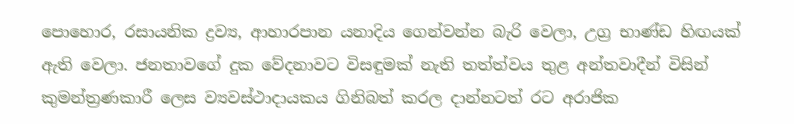පොහොර, රසායනික ද්‍රව්‍ය, ආහාරපාන යනාදිය ගෙන්වන්න බැරි වෙලා, උග්‍ර භාණ්ඩ හිඟයක් ඇති වෙලා. ජනතාවගේ දුක වේදනාවට විසඳුමක් නැති තත්ත්වය තුළ අන්තවාදීන් විසින් කුමන්ත්‍රණකාරී ලෙස ව්‍යවස්ථාදායකය ගිනිබත් කරල දාන්නටත් රට අරාජික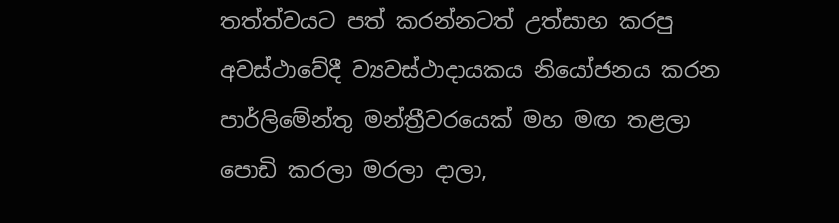තත්ත්වයට පත් කරන්නටත් උත්සාහ කරපු අවස්ථාවේදී ව්‍යවස්ථාදායකය නියෝජනය කරන පාර්ලිමේන්තු මන්ත්‍රීවරයෙක් මහ මඟ තළලා පොඩි කරලා මරලා දාලා,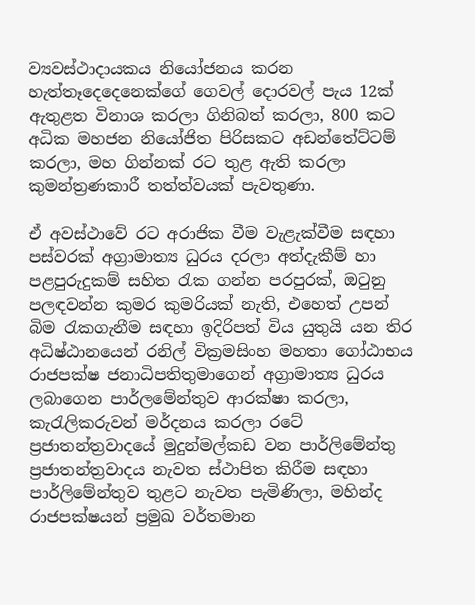ව්‍යවස්ථාදායකය නියෝජනය කරන හැත්තෑදෙදෙනෙක්ගේ ගෙවල් දොරවල් පැය 12ක් ඇතුළත විනාශ කරලා ගිනිබත් කරලා, 800 කට අධික මහජන නියෝජිත පිරිසකට අඩන්තේට්ටම් කරලා, මහ ගින්නක් රට තුළ ඇති කරලා කුමන්ත්‍රණකාරී තත්ත්වයක් පැවතුණා.

ඒ අවස්ථාවේ රට අරාජික වීම වැළැක්වීම සඳහා පස්වරක් අග්‍රාමාත්‍ය ධුරය දරලා අත්දැකීම් හා පළපුරුදුකම් සහිත රැක ගන්න පරපුරක්, ඔටුනු පලඳවන්න කුමර කුමරියක් නැති, එහෙත් උපන් බිම රැකගැනීම සඳහා ඉදිරිපත් විය යුතුයි යන තිර අධිෂ්ඨානයෙන් රනිල් වික්‍රමසිංහ මහතා ගෝඨාභය රාජපක්ෂ ජනාධිපතිතුමාගෙන් අග්‍රාමාත්‍ය ධුරය ලබාගෙන පාර්ලමේන්තුව ආරක්ෂා කරලා, කැරැලිකරුවන් මර්දනය කරලා රටේ ප්‍රජාතන්ත්‍රවාදයේ මුදුන්මල්කඩ වන පාර්ලිමේන්තු ප්‍රජාතන්ත්‍රවාදය නැවත ස්ථාපිත කිරීම සඳහා පාර්ලිමේන්තුව තුළට නැවත පැමිණිලා, මහින්ද රාජපක්ෂයන් ප්‍රමුඛ වර්තමාන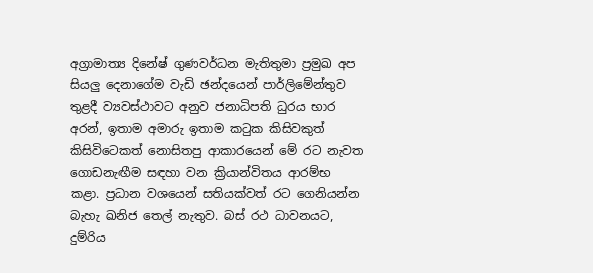අග්‍රාමාත්‍ය දිනේෂ් ගුණවර්ධන මැතිතුමා ප්‍රමුඛ අප සියලු දෙනාගේම වැඩි ඡන්දයෙන් පාර්ලිමේන්තුව තුළදී ව්‍යවස්ථාවට අනුව ජනාධිපති ධුරය භාර අරන්, ඉතාම අමාරු ඉතාම කටුක කිසිවකුත් කිසිවිටෙකත් නොසිතපු ආකාරයෙන් මේ රට නැවත ගොඩනැඟීම සඳහා වන ක්‍රියාන්විතය ආරම්භ කළා. ප්‍රධාන වශයෙන් සතියක්වත් රට ගෙනියන්න බැහැ ඛනිජ තෙල් නැතුව. බස් රථ ධාවනයට, දුම්රිය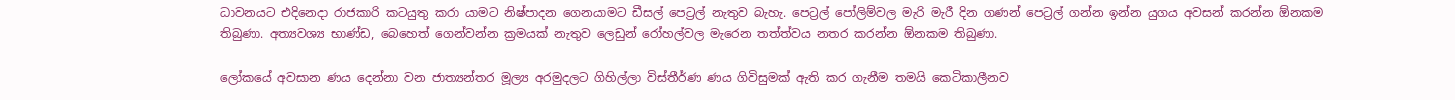ධාවනයට එදිනෙදා රාජකාරි කටයුතු කරා යාමට නිෂ්පාදන ගෙනයාමට ඩීසල් පෙට්‍රල් නැතුව බැහැ. පෙට්‍රල් පෝලිම්වල මැරි මැරී දින ගණන් පෙට්‍රල් ගන්න ඉන්න යුගය අවසන් කරන්න ඕනකම තිබුණා. අත්‍යවශ්‍ය භාණ්ඩ, බෙහෙත් ගෙන්වන්න ක්‍රමයක් නැතුව ලෙඩුන් රෝහල්වල මැරෙන තත්ත්වය නතර කරන්න ඕනකම තිබුණා.

ලෝකයේ අවසාන ණය දෙන්නා වන ජාත්‍යන්තර මූල්‍ය අරමුදලට ගිහිල්ලා විස්තීර්ණ ණය ගිවිසුමක් ඇති කර ගැනීම තමයි කෙටිකාලීනව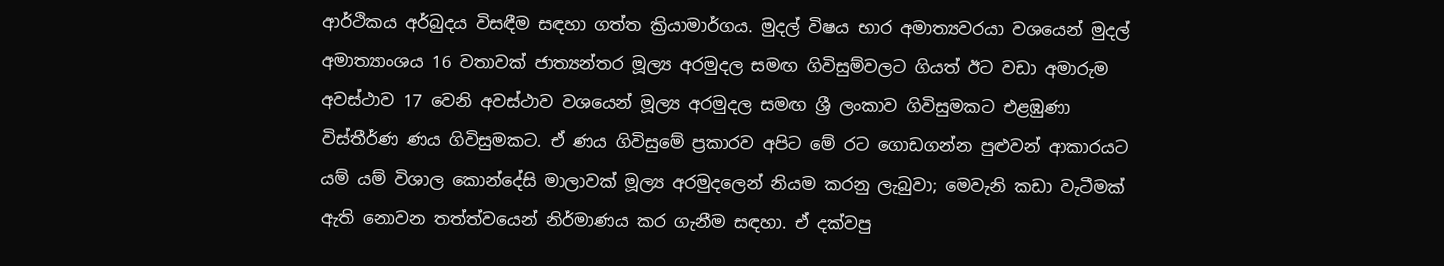ආර්ථිකය අර්බුදය විසඳීම සඳහා ගත්ත ක්‍රියාමාර්ගය. මුදල් විෂය භාර අමාත්‍යවරයා වශයෙන් මුදල් අමාත්‍යාංශය 16 වතාවක් ජාත්‍යන්තර මූල්‍ය අරමුදල සමඟ ගිවිසුම්වලට ගියත් ඊට වඩා අමාරුම අවස්ථාව 17 වෙනි අවස්ථාව වශයෙන් මූල්‍ය අරමුදල සමඟ ශ්‍රී ලංකාව ගිවිසුමකට එළඹුණා විස්තීර්ණ ණය ගිවිසුමකට. ඒ ණය ගිවිසුමේ ප්‍රකාරව අපිට මේ රට ගොඩගන්න පුළුවන් ආකාරයට යම් යම් විශාල කොන්දේසි මාලාවක් මූල්‍ය අරමුදලෙන් නියම කරනු ලැබුවා; මෙවැනි කඩා වැටීමක් ඇති නොවන තත්ත්වයෙන් නිර්මාණය කර ගැනීම සඳහා. ඒ දක්වපු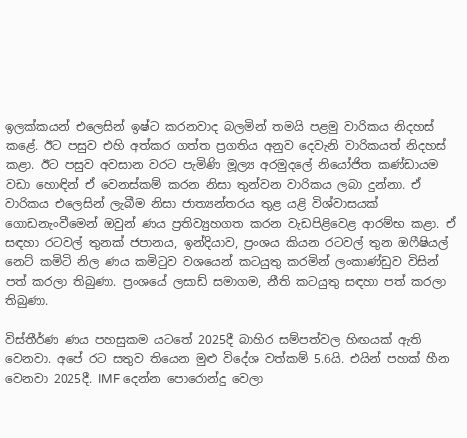ඉලක්කයන් එලෙසින් ඉෂ්ට කරනවාද බලමින් තමයි පළමු වාරිකය නිදහස් කළේ. ඊට පසුව එහි අත්කර ගත්ත ප්‍රගතිය අනුව දෙවැනි වාරිකයත් නිදහස් කළා. ඊට පසුව අවසාන වරට පැමිණි මූල්‍ය අරමුදලේ නියෝජිත කණ්ඩායම වඩා හොඳින් ඒ වෙනස්කම් කරන නිසා තුන්වන වාරිකය ලබා දුන්නා. ඒ වාරිකය එලෙසින් ලැබීම නිසා ජාත්‍යන්තරය තුළ යළි විශ්වාසයක් ගොඩනැංවීමෙන් ඔවුන් ණය ප්‍රතිව්‍යුහගත කරන වැඩපිළිවෙළ ආරම්භ කළා. ඒ සඳහා රටවල් තුනක් ජපානය, ඉන්දියාව, ප්‍රංශය කියන රටවල් තුන ඔෆීෂියල් නෙට් කමිටි නිල ණය කමිටුව වශයෙන් කටයුතු කරමින් ලංකාණ්ඩුව විසින් පත් කරලා තිබුණා. ප්‍රංශයේ ලසාඩ් සමාගම, නීති කටයුතු සඳහා පත් කරලා තිබුණා.

විස්තීර්ණ ණය පහසුකම යටතේ 2025දී බාහිර සම්පත්වල හිඟයක් ඇති වෙනවා. අපේ රට සතුව තියෙන මුළු විදේශ වත්කම් 5.6යි. එයින් පහක් හීන වෙනවා 2025දී. IMF දෙන්න පොරොන්දු වෙලා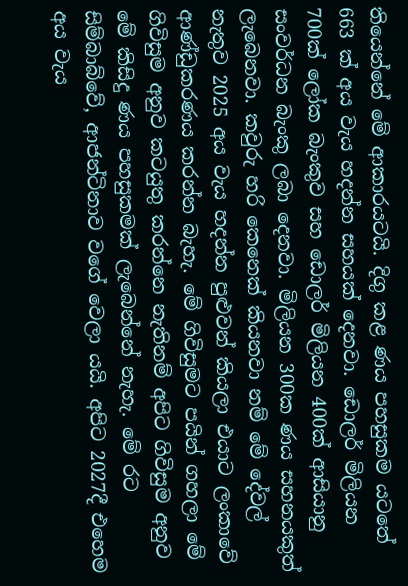තියෙන්නේ මේ ආකාරයටයි. දිගු කළ ණය පහසුකම යටතේ 663 ක් අය වැය හදන්න සහයක් දෙනවා. ඩොලර් මිලියන 700ක් ලෝක බැංකුව සහ ඩොලර් මිලියන 400ක් ආසියානු සංවර්ධන බැංකු ලබා දෙනවා. මිලියන 300ක ණය සහනයකුත් ලැබෙනවා. කවුරු හරි කෙනෙක් කියනවා නම් මේ දේවල් නැතුව 2025 අය වැය හදන්න පුළුවන් කියලා එයාට ලංකාවේ ආණ්ඩුකරණය කරන්න බැහැ. මේ ගිවිසුමට පයින් ගහලා මේ ගිවිසුම අනුව කටයුතු කරන්නෙ නැතිනම් අපිට ගිවිසුම අනුව මේ කිසිදු ණය පහසුකමක් ලැබෙන්නේ නැහැ. මේ රට සිම්බාබ්වේ, ආජන්ටිනාව වගේ වෙලා යයි. අපිට 2027දී එහෙම අය වැය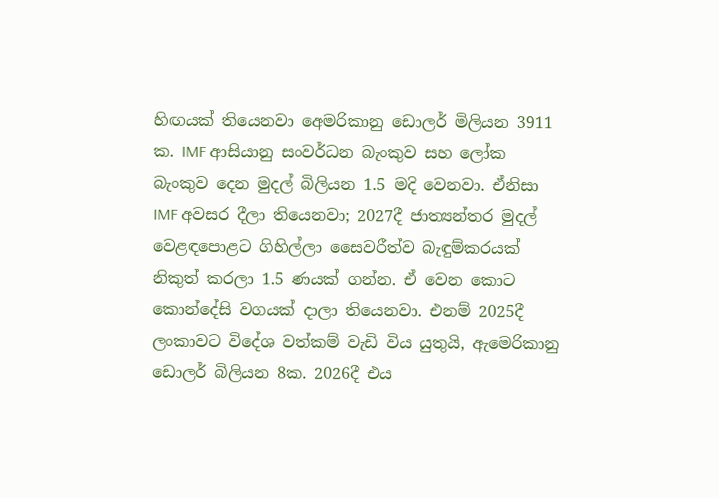හිඟයක් තියෙනවා අ‌ෙමරිකානු ඩොලර් මිලියන 3911 ක. IMF ආසියානු සංවර්ධන බැංකුව සහ ලෝක බැංකුව දෙන මුදල් බිලියන 1.5 මදි වෙනවා. ඒනිසා IMF අවසර දීලා තියෙනවා; 2027දී ජාත්‍යන්තර මුදල් වෙළඳපොළට ගිහිල්ලා සෛවරීත්ව බැඳුම්කරයක් නිකුත් කරලා 1.5 ණයක් ගන්න. ඒ වෙන කොට කොන්දේසි වගයක් දාලා තියෙනවා. එනම් 2025දී ලංකාවට විදේශ වත්කම් වැඩි විය යුතුයි, ඇමෙරිකානු ඩොලර් බිලියන 8ක. 2026දී එය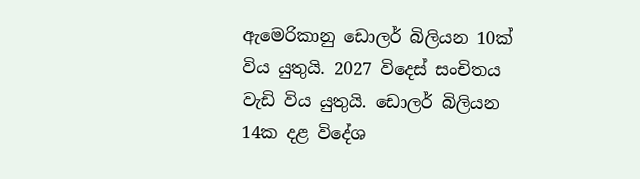ඇමෙරිකානු ඩොලර් බිලියන 10ක් විය යුතුයි. 2027 විදෙස් සංචිතය වැඩි විය යුතුයි. ඩොලර් බිලියන 14ක දළ විදේශ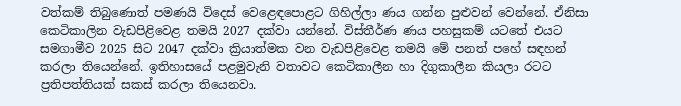වත්කම් තිබුණොත් පමණයි විදෙස් වෙළෙඳපොළට ගිහිල්ලා ණය ගන්න පුළුවන් වෙන්නේ. ඒනිසා කෙටිකාලින වැඩපිළිවෙළ තමයි 2027 දක්වා යන්නේ. විස්තීර්ණ ණය පහසුකම් යටතේ එයට සමගාමීව 2025 සිට 2047 දක්වා ක්‍රියාත්මක වන වැඩපිළිවෙළ තමයි මේ පනත් පහේ සඳහන් කරලා තියෙන්නේ. ඉතිහාසයේ පළමුවැනි වතාවට කෙටිකාලීන හා දිගුකාලීන කියලා රටට ප්‍රතිපත්තියක් සකස් කරලා තියෙනවා.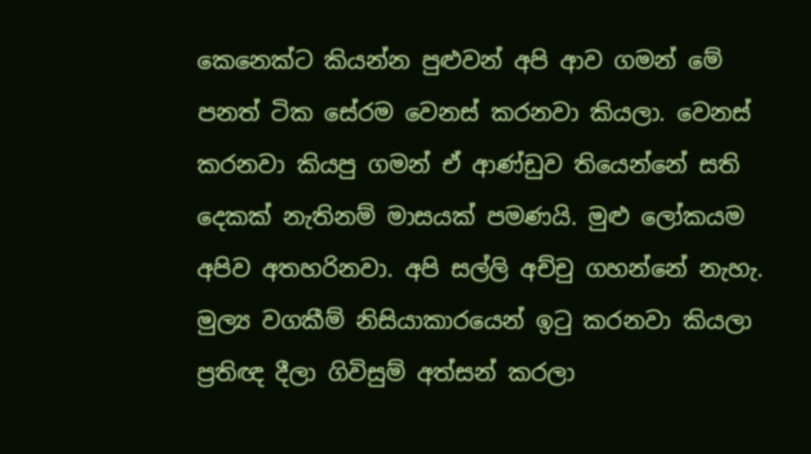කෙනෙක්ට කියන්න පුළුවන් අපි ආව ගමන් මේ පනත් ටික සේරම වෙනස් කරනවා කියලා. වෙනස් කරනවා කියපු ගමන් ඒ ආණ්ඩුව තියෙන්නේ සති දෙකක් නැතිනම් මාසයක් පමණයි. මුළු ලෝකයම අපිව අතහරිනවා. අපි සල්ලි අච්චු ගහන්නේ නැහැ. මුල්‍ය වගකීම් නිසියාකාරයෙන් ඉටු කරනවා කියලා ප්‍රතිඥ දීලා ගිවිසුම් අත්සන් කරලා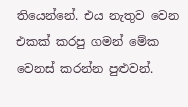තියෙන්නේ. එය නැතුව වෙන එකක් කරපු ගමන් මේක වෙනස් කරන්න පුළුවන්.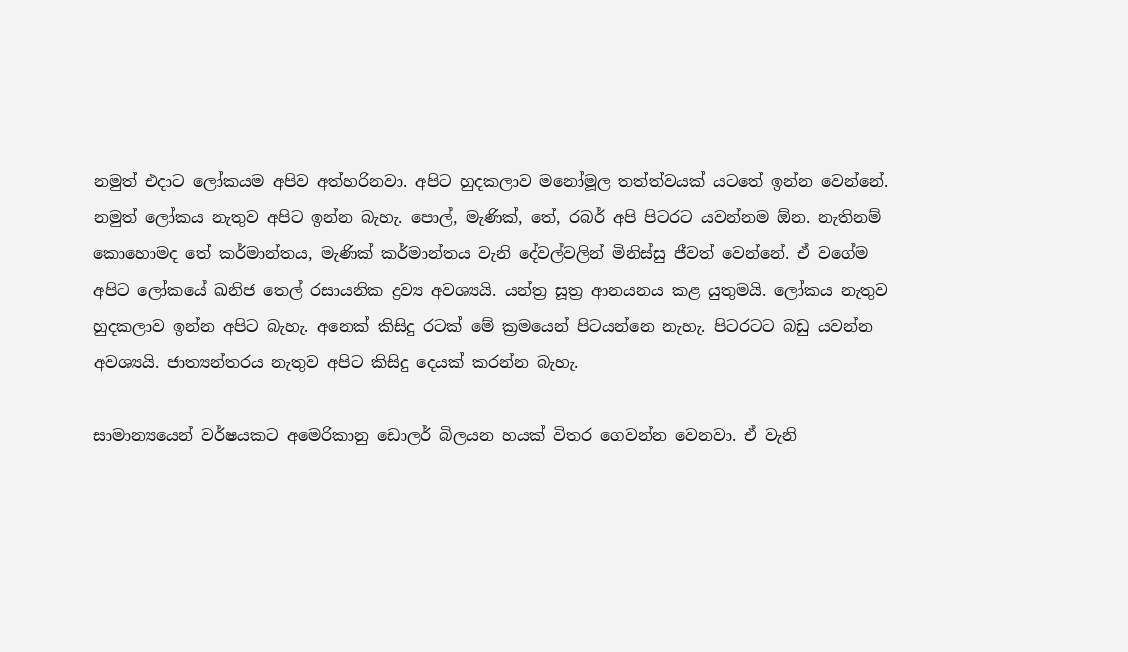නමුත් එදාට ලෝකයම අපිව අත්හරිනවා. අපිට හුදකලාව මනෝමූල තත්ත්වයක් යටතේ ඉන්න වෙන්නේ. නමුත් ලෝකය නැතුව අපිට ඉන්න බැහැ. පොල්, මැණික්, තේ, රබර් අපි පිටරට යවන්නම ඕන. නැතිනම් කොහොමද තේ කර්මාන්තය, මැණික් කර්මාන්තය වැනි දේවල්වලින් මිනිස්සු ජීවත් වෙන්නේ. ඒ වගේම අපිට ලෝකයේ ඛනිජ තෙල් රසායනික ද්‍රව්‍ය අවශ්‍යයි. යන්ත්‍ර සූත්‍ර ආනයනය කළ යුතුමයි. ලෝකය නැතුව හුදකලාව ඉන්න අපිට බැහැ. අනෙක් කිසිදු රටක් මේ ක්‍රමයෙන් පිටයන්නෙ නැහැ. පිටරටට බඩු යවන්න අවශ්‍යයි. ජාත්‍යන්තරය නැතුව අපිට කිසිදු දෙයක් කරන්න බැහැ.

සාමාන්‍යයෙන් වර්ෂයකට අමෙරිකානු ඩොලර් බිලයන හයක් විතර ගෙවන්න වෙනවා. ඒ වැනි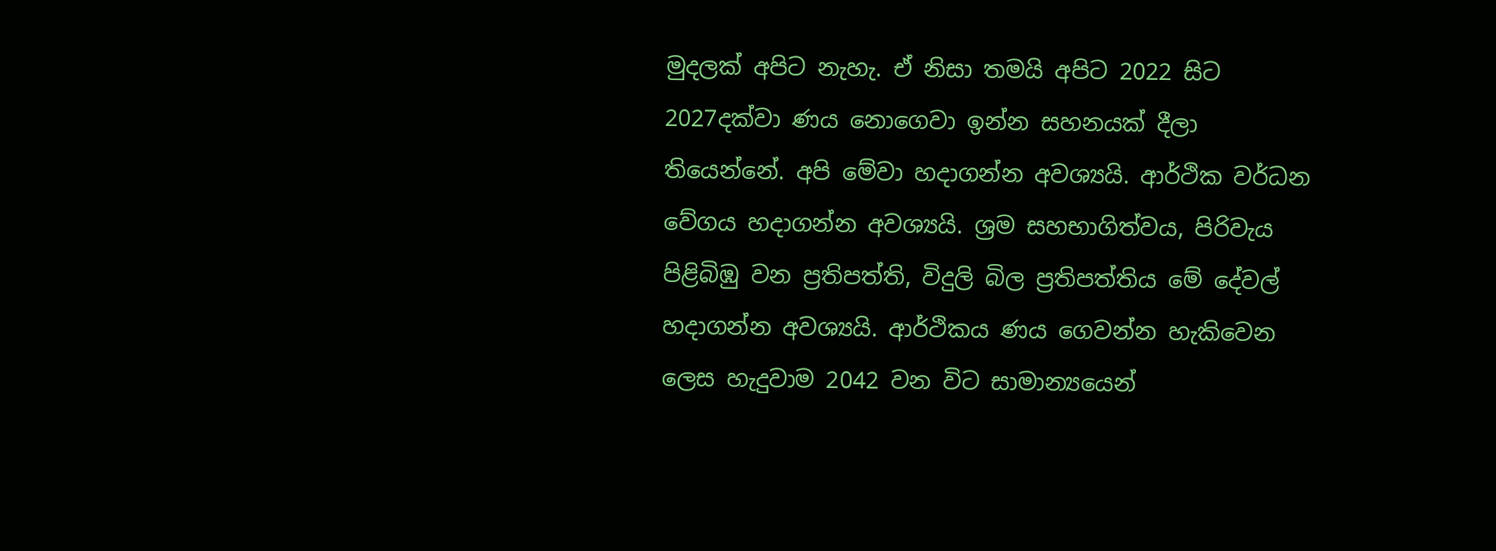මුදලක් අපිට නැහැ. ඒ නිසා තමයි අපිට 2022 සිට 2027දක්වා ණය නොගෙවා ඉන්න සහනයක් දීලා තියෙන්නේ. අපි මේවා හදාගන්න අවශ්‍යයි. ආර්ථික වර්ධන වේගය හදාගන්න අවශ්‍යයි. ශ්‍රම සහභාගිත්වය, පිරිවැය පිළිබිඹු වන ප්‍රතිපත්ති, විදුලි බිල ප්‍රතිපත්තිය මේ දේවල් හදාගන්න අවශ්‍යයි. ආර්ථිකය ණය ගෙවන්න හැකිවෙන ලෙස හැදුවාම 2042 වන විට සාමාන්‍යයෙන්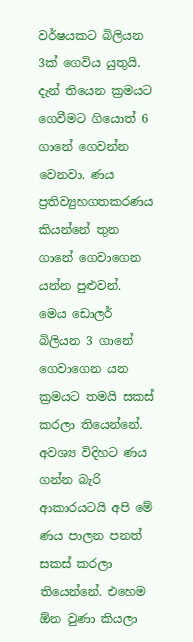වර්ෂයකට බිලියන 3ක් ගෙවිය යුතුයි. දැන් තියෙන ක්‍රමයට ගෙවීමට ගියොත් 6 ගානේ ගෙවන්න වෙනවා. ණය ප්‍රතිව්‍යුහගතකරණය කියන්නේ තුන ගානේ ගෙවාගෙන යන්න පුළුවන්. මෙය ඩොලර් බිලියන 3 ගානේ ගෙවාගෙන යන ක්‍රමයට තමයි සකස් කරලා තියෙන්නේ. අවශ්‍ය විදිහට ණය ගන්න බැරි ආකාරයටයි අපි මේ ණය පාලන පනත් සකස් කරලා තියෙන්නේ. එහෙම ඕන වුණා කියලා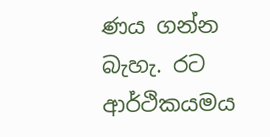ණය ගන්න බැහැ. රට ආර්ථිකයමය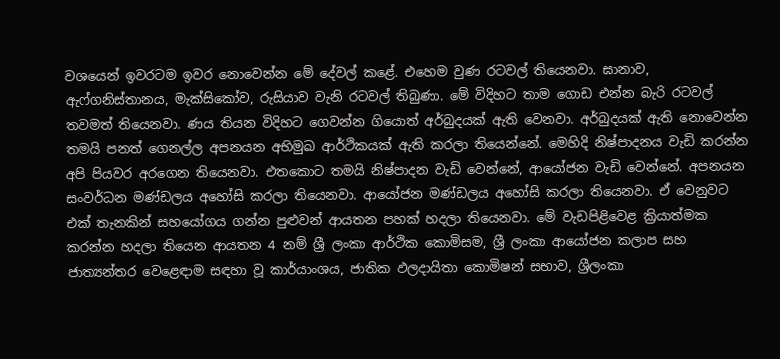වශයෙන් ඉවරටම ඉවර නොවෙන්න මේ දේවල් කළේ. එහෙම වුණ රටවල් තියෙනවා. ඝානාව, ඇෆ්ගනිස්තානය, මැක්සිකෝව, රුසියාව වැනි රටවල් තිබුණා. මේ විදිහට තාම ගොඩ එන්න බැරි රටවල් තවමත් තියෙනවා. ණය තියන විදිහට ගෙවන්න ගියොත් අර්බුදයක් ඇති වෙනවා. අර්බුදයක් ඇති නොවෙන්න තමයි පනත් ගෙනල්ල අපනයන අභිමුඛ ආර්ථිකයක් ඇති කරලා තියෙන්නේ. මෙහිදි නිෂ්පාදනය වැඩි කරන්න අපි පියවර අරගෙන තියෙනවා. එතකොට තමයි නිෂ්පාදන වැඩි වෙන්නේ, ආයෝජන වැඩි වෙන්නේ. අපනයන සංවර්ධන මණ්ඩලය අහෝසි කරලා තියෙනවා. ආයෝජන මණ්ඩලය අහෝසි කරලා තියෙනවා. ඒ වෙනුවට එක් තැනකින් සහයෝගය ගන්න පුළුවන් ආයතන පහක් හදලා තියෙනවා. මේ වැඩපිළිවෙළ ක්‍රියාත්මක කරන්න හදලා තියෙන ආයතන 4 නම් ශ්‍රී ලංකා ආර්ථික කොමිසම, ශ්‍රී ලංකා ආයෝජන කලාප සහ ජාත්‍යන්තර වෙළෙඳාම සඳහා වූ කාර්යාංශය, ජාතික ඵලදායිතා කොමිෂන් සභාව, ශ්‍රීලංකා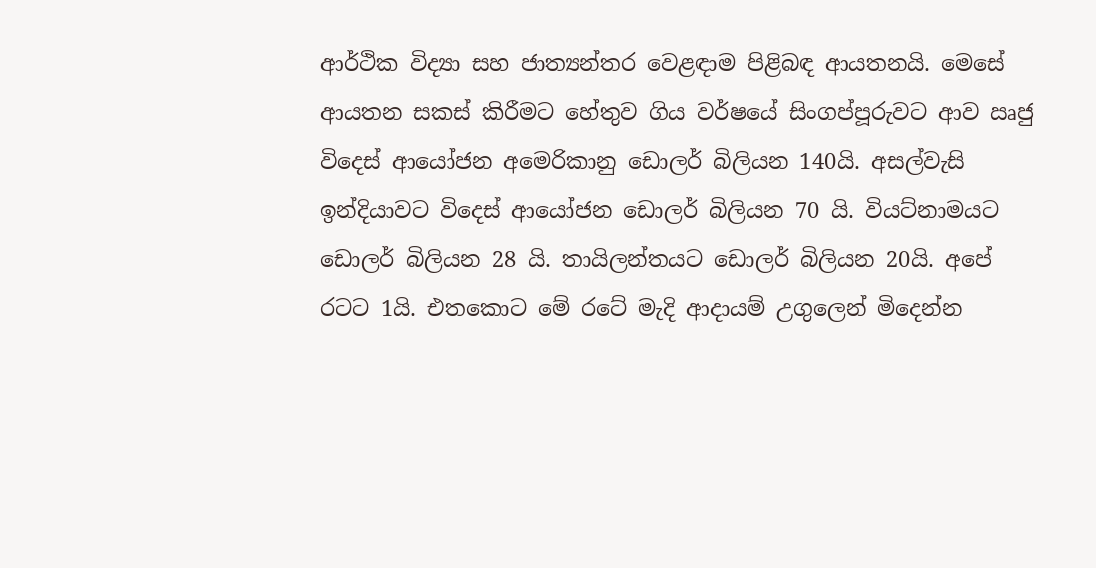ආර්ථික විද්‍යා සහ ජාත්‍යන්තර වෙළඳාම පිළිබඳ ආයතනයි. මෙසේ ආයතන සකස් කිරීමට හේතුව ගිය වර්ෂයේ සිංගප්පූරුවට ආව ඍජු විදෙස් ආයෝජන අමෙරිකානු ඩොලර් බිලියන 140යි. අසල්වැසි ඉන්දියාවට විදෙස් ආයෝජන ඩොලර් බිලියන 70 යි. වියට්නාමයට ඩොලර් බිලියන 28 යි. තායිලන්තයට ඩොලර් බිලියන 20යි. අපේ රටට 1යි. එතකොට මේ රටේ මැදි ආදායම් උගුලෙන් මිදෙන්න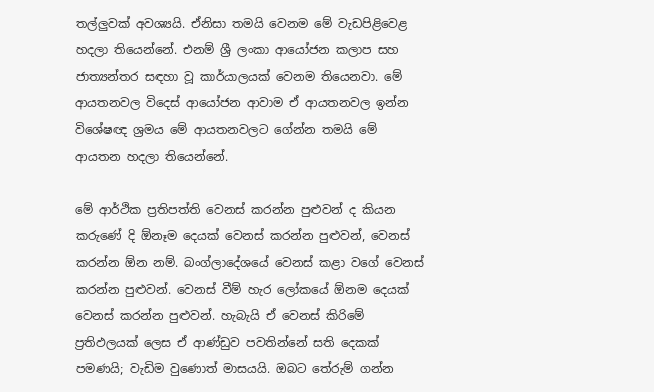තල්ලුවක් අවශ්‍යයි. ඒනිසා තමයි වෙනම මේ වැඩපිළිවෙළ හදලා තියෙන්නේ. එනම් ශ්‍රී ලංකා ආයෝජන කලාප සහ ජාත්‍යන්තර සඳහා වූ කාර්යාලයක් වෙනම තියෙනවා. මේ ආයතනවල විදෙස් ආයෝජන ආවාම ඒ ආයතනවල ඉන්න විශේෂඥ ශ්‍රමය මේ ආයතනවලට ගේන්න තමයි මේ ආයතන හදලා තියෙන්නේ.

මේ ආර්ථික ප්‍රතිපත්ති වෙනස් කරන්න පුළුවන් ද කියන කරුණේ දි ඕනෑම දෙයක් වෙනස් කරන්න පුළුවන්, වෙනස් කරන්න ඕන නම්. බංග්ලාදේශයේ වෙනස් කළා වගේ වෙනස් කරන්න පුළුවන්. වෙනස් වීම් හැර ලෝකයේ ඕනම දෙයක් වෙනස් කරන්න පුළුවන්. හැබැයි ඒ වෙනස් කිරිමේ ප්‍රතිඵලයක් ලෙස ඒ ආණ්ඩුව පවතින්නේ සති දෙකක් පමණයි; වැඩිම වුණොත් මාසයයි. ඔබට තේරුම් ගන්න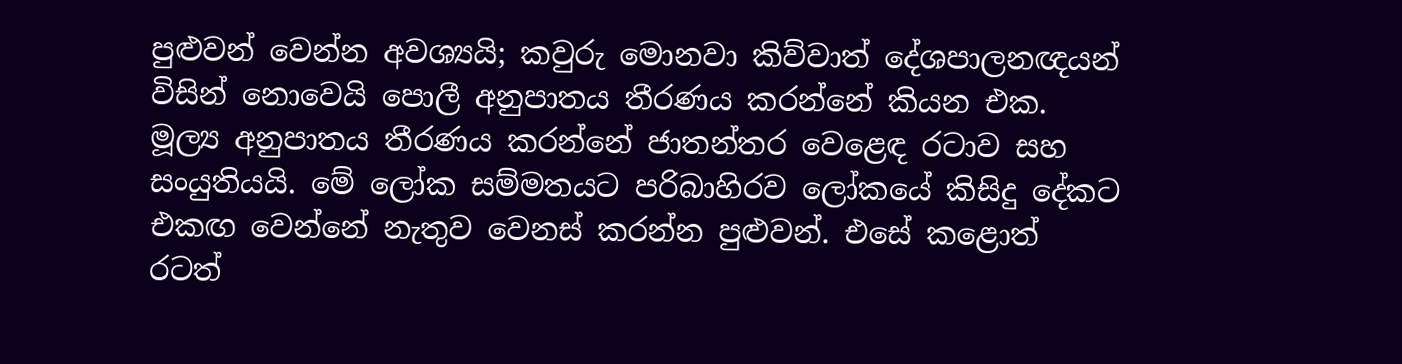පුළුවන් වෙන්න අවශ්‍යයි; කවුරු මොනවා කිව්වාත් දේශපාලනඥයන් විසින් නොවෙයි පොලී අනුපාතය තීරණය කරන්නේ කියන එක. මූල්‍ය අනුපාතය තීරණය කරන්නේ ජාතන්තර වෙළෙඳ රටාව සහ සංයුතියයි. මේ ලෝක සම්මතයට පරිබාහිරව ලෝකයේ කිසිදු දේකට එකඟ වෙන්නේ නැතුව වෙනස් කරන්න පුළුවන්. එසේ කළොත් රටත්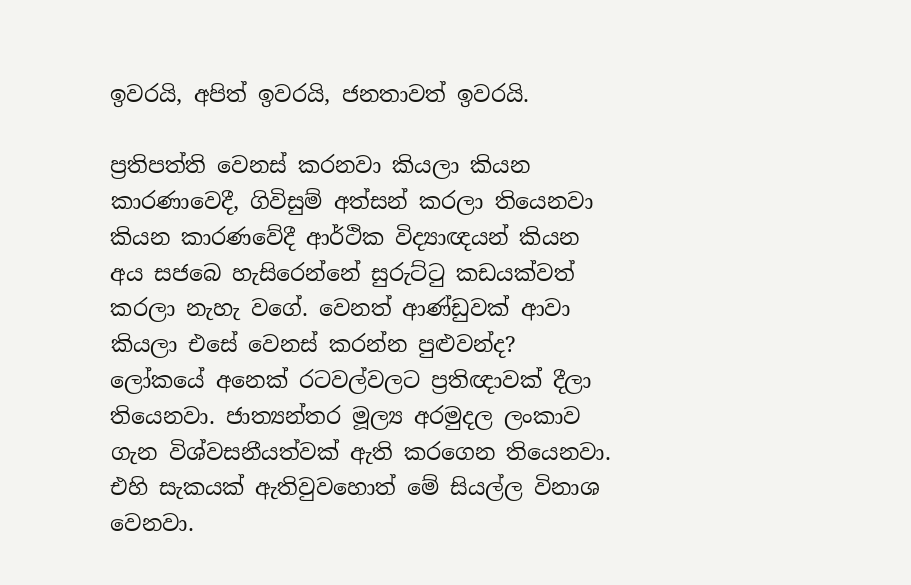ඉවරයි, අපිත් ඉවරයි, ජනතාවත් ඉවරයි.

ප්‍රතිපත්ති වෙනස් කරනවා කියලා කියන කාරණාවෙදී, ගිවිසුම් අත්සන් කරලා තියෙනවා කියන කාරණවේදී ආර්ථික විද්‍යාඥයන් කියන අය සජබෙ හැසිරෙන්නේ සුරුට්ටු කඩයක්වත් කරලා නැහැ වගේ. වෙනත් ආණ්ඩුවක් ආවා කියලා එසේ වෙනස් කරන්න පුළුවන්ද? ලෝකයේ අනෙක් රටවල්වලට ප්‍රතිඥාවක් දීලා තියෙනවා. ජාත්‍යන්තර මූල්‍ය අරමුදල ලංකාව ගැන විශ්වසනීයත්වක් ඇති කරගෙන තියෙනවා. එහි සැකයක් ඇතිවුවහොත් මේ සියල්ල විනාශ වෙනවා.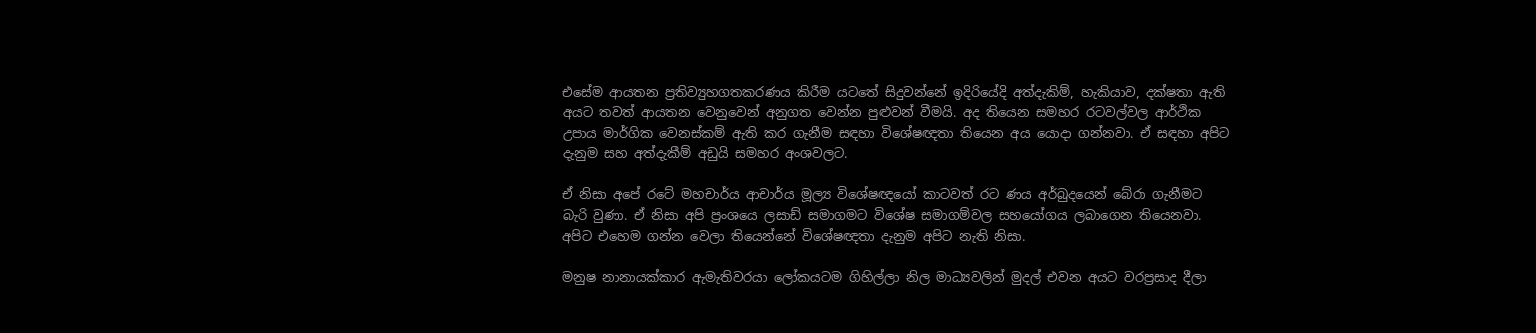එසේම ආයතන ප්‍රතිව්‍යුහගතකරණය කිරීම යටතේ සිදුවන්නේ ඉදිරියේදි අත්දැකිම්, හැකියාව, දක්ෂතා ඇති අයට තවත් ආයතන වෙනුවෙන් අනුගත වෙන්න පුළුවන් වීමයි. අද තියෙන සමහර රටවල්වල ආර්ථික උපාය මාර්ගික වෙනස්කම් ඇති කර ගැනීම සඳහා විශේෂඥතා තියෙන අය යොදා ගන්නවා. ඒ සඳහා අපිට දැනුම සහ අත්දැකීම් අඩුයි සමහර අංශවලට.

ඒ නිසා අපේ රටේ මහචාර්ය ආචාර්ය මූල්‍ය විශේෂඥයෝ කාටවත් රට ණය අර්බුදයෙන් බේරා ගැනීමට බැරි වුණා. ඒ නිසා අපි ප්‍රංශයෙ ලසාඩ් සමාගමට විශේෂ සමාගම්වල සහයෝගය ලබාගෙන තියෙනවා. අපිට එහෙම ගන්න වෙලා තියෙන්නේ විශේෂඥතා දැනුම අපිට නැති නිසා.

මනුෂ නානායක්කාර ඇමැතිවරයා ලෝකයටම ගිහිල්ලා නිල මාධ්‍යවලින් මුදල් එවන අයට වරප්‍රසාද දීලා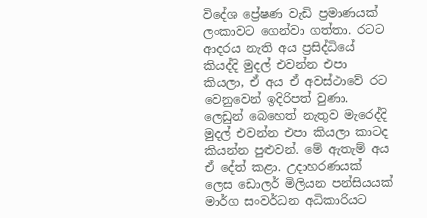විදේශ ප්‍රේෂණ වැඩි ප්‍රමාණයක් ලංකාවට ගෙන්වා ගත්තා. රටට ආදරය නැති අය ප්‍රසිද්ධියේ කියද්දි මුදල් එවන්න එපා කියලා, ඒ අය ඒ අවස්ථාවේ රට වෙනුවෙන් ඉදිරිපත් වුණා. ලෙඩුන් බෙහෙත් නැතුව මැරෙද්දි මුදල් එවන්න එපා කියලා කාටද කියන්න පුළුවන්. මේ ඇතැම් අය ඒ දේත් කළා. උදාහරණයක් ලෙස ඩොලර් මිලියන පන්සියයක් මාර්ග සංවර්ධන අධිකාරියට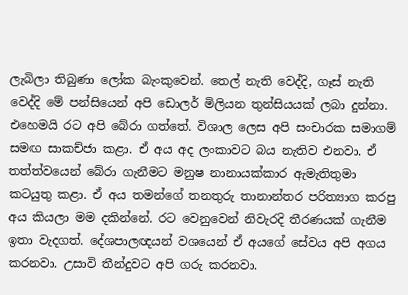ලැබිලා තිබුණා ලෝක බැංකුවෙන්. තෙල් නැති වෙද්දි, ගෑස් නැති වෙද්දි මේ පන්සියෙන් අපි ඩොලර් මිලියන තුන්සියයක් ලබා දුන්නා. එහෙමයි රට අපි බේරා ගත්තේ. විශාල ලෙස අපි සංචාරක සමාගම් සමඟ සාකච්ජා කළා. ඒ අය අද ලංකාවට බය නැතිව එනවා. ඒ තත්ත්වයෙන් බේරා ගැනීමට මනුෂ නානායක්කාර ඇමැතිතුමා කටයුතු කළා. ඒ අය තමන්ගේ තනතුරු තානාන්තර පරිත්‍යාග කරපු අය කියලා මම දකින්නේ. රට වෙනුවෙන් නිවැරදි තීරණයක් ගැනීම ඉතා වැදගත්. දේශපාලඥයන් වශයෙන් ඒ අයගේ සේවය අපි අගය කරනවා. උසාවි තීන්දුවට අපි ගරු කරනවා.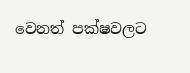වෙනත් පක්ෂවලට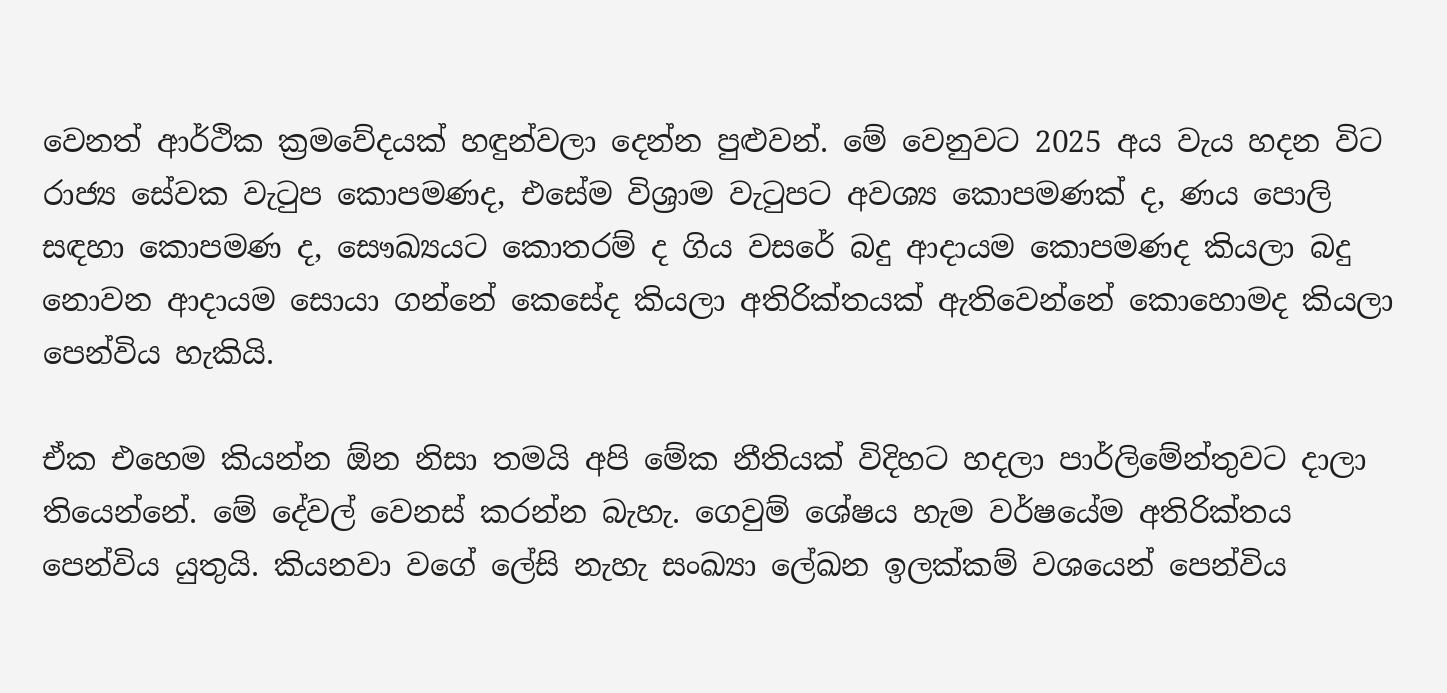වෙනත් ආර්ථික ක්‍රමවේදයක් හඳුන්වලා දෙන්න පුළුවන්. මේ වෙනුවට 2025 අය වැය හදන විට රාජ්‍ය සේවක වැටුප කොපමණද, එසේම විශ්‍රාම වැටුපට අවශ්‍ය කොපමණක් ද, ණය පොලි සඳහා කොපමණ ද, සෞඛ්‍යයට කොතරම් ද ගිය වසරේ බදු ආදායම කොපමණද කියලා බදු නොවන ආදායම සොයා ගන්නේ කෙසේද කියලා අතිරික්තයක් ඇතිවෙන්නේ කොහොමද කියලා පෙන්විය හැකියි.

ඒක එහෙම කියන්න ඕන නිසා තමයි අපි මේක නීතියක් විදිහට හදලා පාර්ලිමේන්තුවට දාලා තියෙන්නේ. මේ දේවල් වෙනස් කරන්න බැහැ. ගෙවුම් ශේෂය හැම වර්ෂයේම අතිරික්තය පෙන්විය යුතුයි. කියනවා වගේ ලේසි නැහැ සංඛ්‍යා ලේඛන ඉලක්කම් වශයෙන් පෙන්විය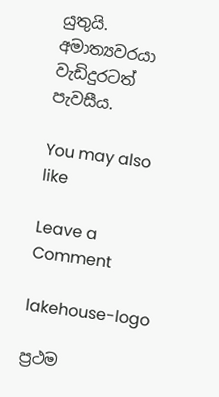යුතුයි. අමාත්‍යවරයා වැඩිදුරටත් පැවසීය.

You may also like

Leave a Comment

lakehouse-logo

ප්‍රථම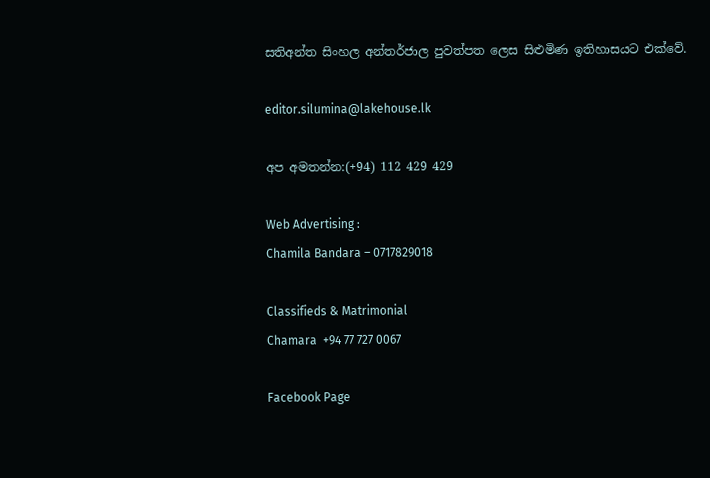සතිඅන්ත සිංහල අන්තර්ජාල පුවත්පත ලෙස සිළුමිණ ඉතිහාසයට එක්වේ.

editor.silumina@lakehouse.lk

අප අමතන්න:(+94) 112 429 429

Web Advertising :
Chamila Bandara – 0717829018

Classifieds & Matrimonial
Chamara  +94 77 727 0067

Facebook Page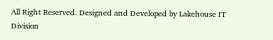All Right Reserved. Designed and Developed by Lakehouse IT Division